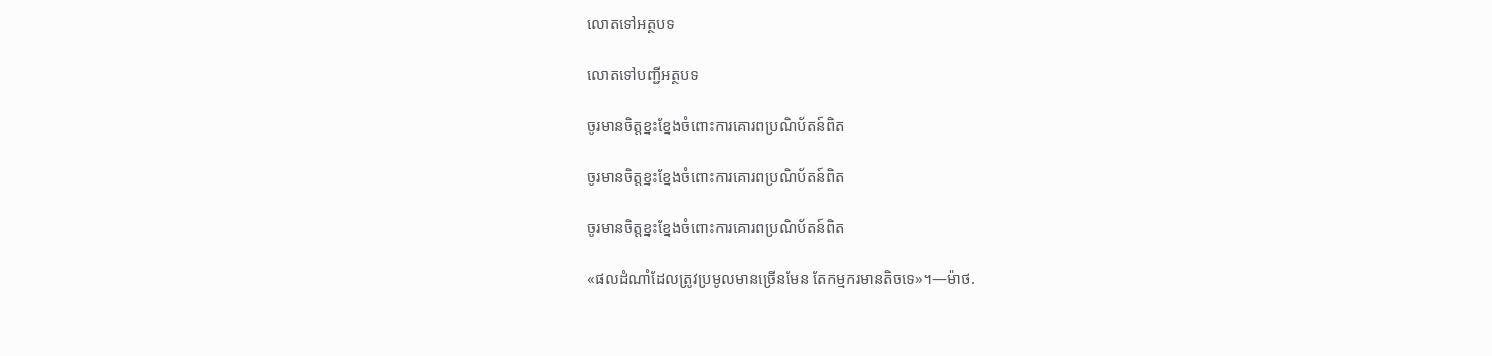លោតទៅអត្ថបទ

លោតទៅបញ្ជីអត្ថបទ

ចូរមានចិត្តខ្នះខ្នែងចំពោះការគោរពប្រណិប័តន៍ពិត

ចូរមានចិត្តខ្នះខ្នែងចំពោះការគោរពប្រណិប័តន៍ពិត

ចូរមានចិត្តខ្នះខ្នែងចំពោះការគោរពប្រណិប័តន៍ពិត

«ផលដំណាំដែលត្រូវប្រមូលមានច្រើនមែន តែកម្មករមានតិចទេ»។—ម៉ាថ.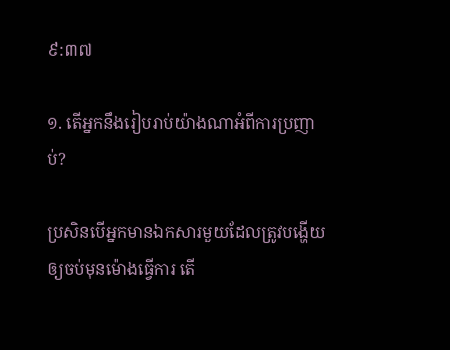៩:៣៧

១. តើអ្នកនឹងរៀបរាប់យ៉ាងណាអំពីការប្រញាប់?

ប្រសិនបើអ្នកមានឯកសារមួយដែលត្រូវបង្ហើយឲ្យចប់មុនម៉ោងធ្វើការ តើ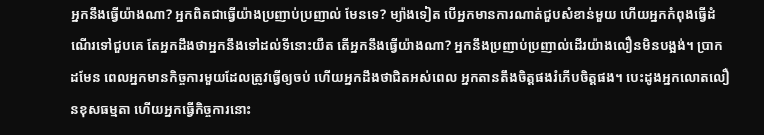អ្នកនឹងធ្វើយ៉ាងណា? អ្នកពិតជាធ្វើយ៉ាងប្រញាប់ប្រញាល់ មែនទេ? ម្យ៉ាងទៀត បើអ្នកមានការណាត់ជួបសំខាន់មួយ ហើយអ្នកកំពុងធ្វើដំណើរទៅជួបគេ តែអ្នកដឹងថាអ្នកនឹងទៅដល់ទីនោះយឺត តើអ្នកនឹងធ្វើយ៉ាងណា? អ្នកនឹងប្រញាប់ប្រញាល់ដើរយ៉ាងលឿនមិនបង្អង់។ ប្រាកដមែន ពេលអ្នកមានកិច្ចការមួយដែលត្រូវធ្វើឲ្យចប់ ហើយអ្នកដឹងថាជិតអស់ពេល អ្នកតានតឹងចិត្តផងរំភើបចិត្តផង។ បេះដូងអ្នកលោតលឿនខុសធម្មតា ហើយអ្នកធ្វើកិច្ចការនោះ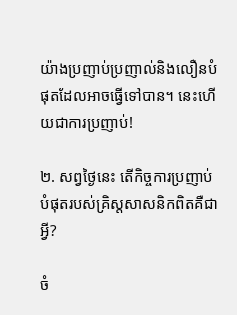យ៉ាងប្រញាប់ប្រញាល់និងលឿនបំផុតដែលអាចធ្វើទៅបាន។ នេះហើយជាការប្រញាប់!

២. សព្វថ្ងៃនេះ តើកិច្ចការប្រញាប់បំផុតរបស់គ្រិស្តសាសនិកពិតគឺជាអ្វី?

ចំ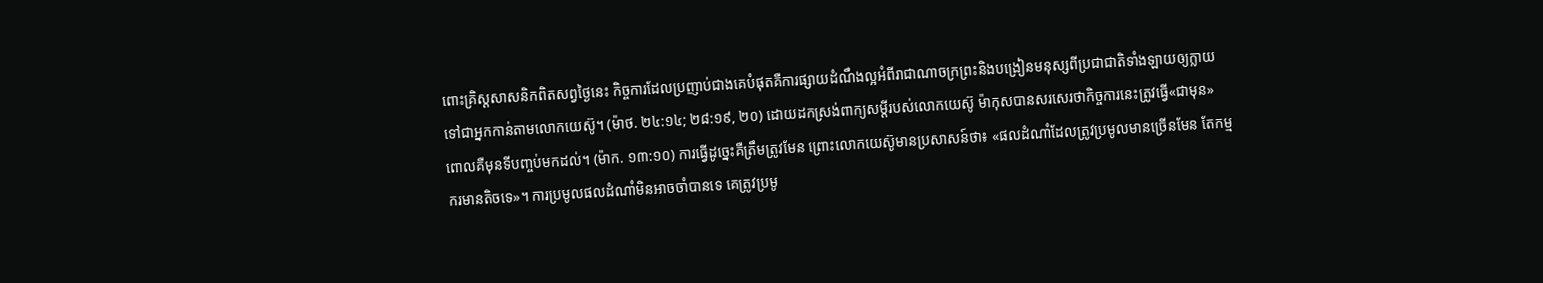ពោះគ្រិស្តសាសនិកពិតសព្វថ្ងៃនេះ កិច្ចការដែលប្រញាប់ជាងគេបំផុតគឺការផ្សាយដំណឹងល្អអំពីរាជាណាចក្រព្រះនិងបង្រៀនមនុស្សពីប្រជាជាតិទាំងឡាយឲ្យក្លាយទៅជាអ្នកកាន់តាមលោកយេស៊ូ។ (ម៉ាថ. ២៤:១៤; ២៨:១៩, ២០) ដោយដកស្រង់ពាក្យសម្ដីរបស់លោកយេស៊ូ ម៉ាកុសបានសរសេរថាកិច្ចការនេះត្រូវធ្វើ«ជាមុន» ពោលគឺមុនទីបញ្ចប់មកដល់។ (ម៉ាក. ១៣:១០) ការធ្វើដូច្នេះគឺត្រឹមត្រូវមែន ព្រោះលោកយេស៊ូមានប្រសាសន៍ថា៖ «ផលដំណាំដែលត្រូវប្រមូលមានច្រើនមែន តែកម្មករមានតិចទេ»។ ការប្រមូលផលដំណាំមិនអាចចាំបានទេ គេត្រូវប្រមូ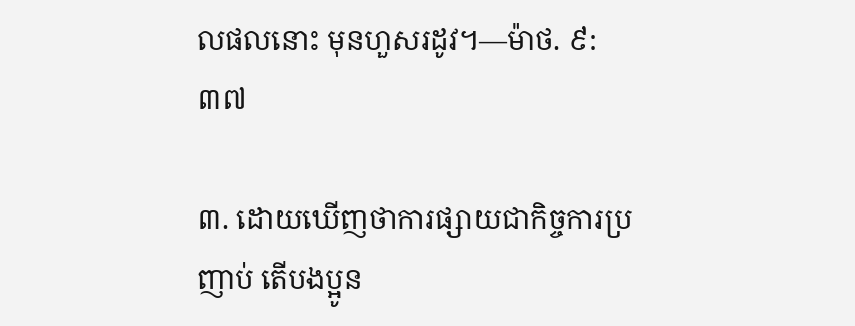លផលនោះ មុនហួសរដូវ។—ម៉ាថ. ៩:៣៧

៣. ដោយឃើញថាការផ្សាយជាកិច្ចការប្រញាប់ តើបងប្អូន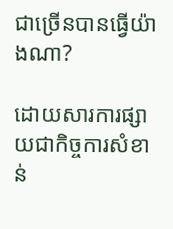ជាច្រើនបានធ្វើយ៉ាងណា?

ដោយសារការផ្សាយជាកិច្ចការសំខាន់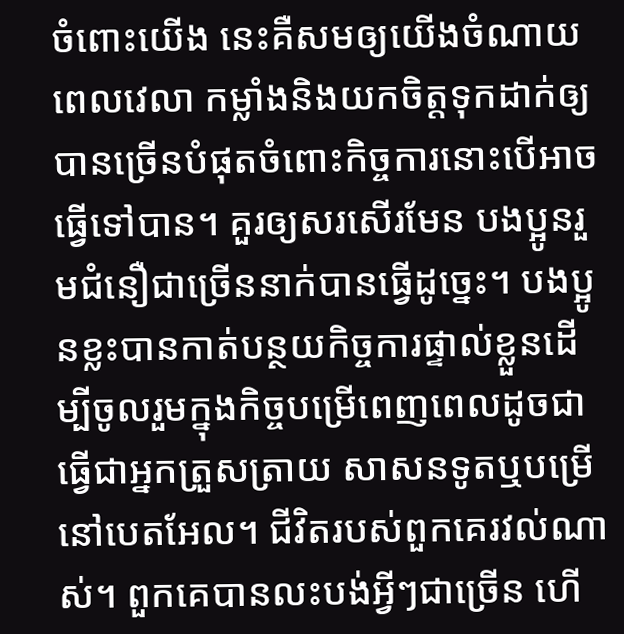ចំពោះយើង នេះគឺសមឲ្យយើងចំណាយពេលវេលា កម្លាំងនិងយកចិត្តទុកដាក់ឲ្យបានច្រើនបំផុតចំពោះកិច្ចការនោះបើអាចធ្វើទៅបាន។ គួរឲ្យសរសើរមែន បងប្អូនរួមជំនឿជាច្រើននាក់បានធ្វើដូច្នេះ។ បងប្អូនខ្លះបានកាត់បន្ថយកិច្ចការផ្ទាល់ខ្លួនដើម្បីចូលរួមក្នុងកិច្ចបម្រើពេញពេលដូចជាធ្វើជាអ្នកត្រួសត្រាយ សាសនទូតឬបម្រើនៅបេតអែល។ ជីវិតរបស់ពួកគេរវល់ណាស់។ ពួកគេបានលះបង់អ្វីៗជាច្រើន ហើ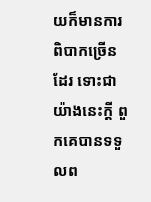យក៏មានការពិបាកច្រើនដែរ ទោះជាយ៉ាងនេះក្ដី ពួកគេបានទទួលព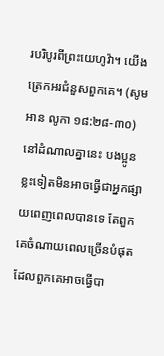របរិបូរពីព្រះយេហូវ៉ា។ យើងត្រេកអរជំនួសពួកគេ។ (សូមអាន លូកា ១៨:២៨-៣០) នៅដំណាលគ្នានេះ បងប្អូនខ្លះទៀតមិនអាចធ្វើជាអ្នកផ្សាយពេញពេលបានទេ តែពួកគេចំណាយពេលច្រើនបំផុតដែលពួកគេអាចធ្វើបា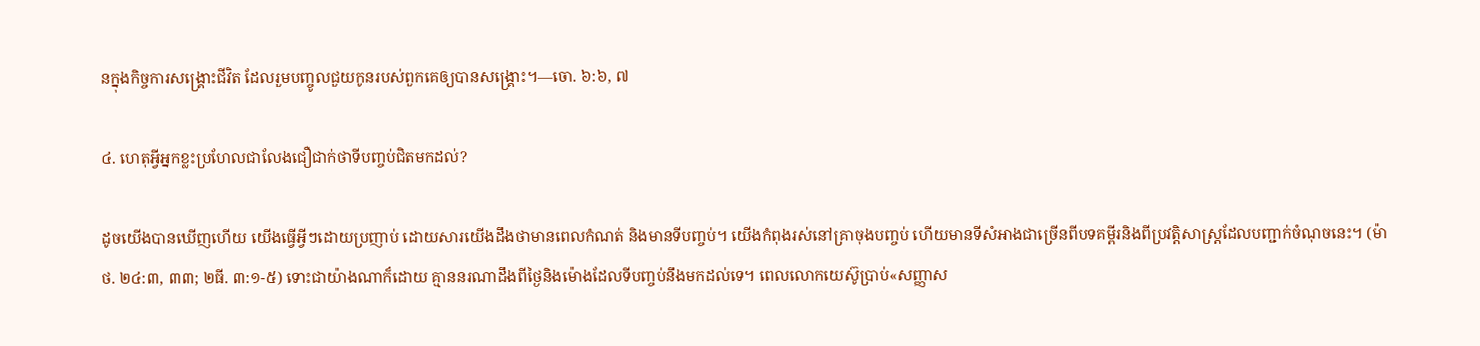នក្នុងកិច្ចការសង្គ្រោះជីវិត ដែលរួមបញ្ចូលជួយកូនរបស់ពួកគេឲ្យបានសង្គ្រោះ។—ចោ. ៦:៦, ៧

៤. ហេតុអ្វីអ្នកខ្លះប្រហែលជាលែងជឿជាក់ថាទីបញ្ចប់ជិតមកដល់?

ដូចយើងបានឃើញហើយ យើងធ្វើអ្វីៗដោយប្រញាប់ ដោយសារយើងដឹងថាមានពេលកំណត់ និងមានទីបញ្ចប់។ យើងកំពុងរស់នៅគ្រាចុងបញ្ចប់ ហើយមានទីសំអាងជាច្រើនពីបទគម្ពីរនិងពីប្រវត្ដិសាស្ត្រដែលបញ្ជាក់ចំណុចនេះ។ (ម៉ាថ. ២៤:៣, ៣៣; ២ធី. ៣:១-៥) ទោះជាយ៉ាងណាក៏ដោយ គ្មាននរណាដឹងពីថ្ងៃនិងម៉ោងដែលទីបញ្ចប់នឹងមកដល់ទេ។ ពេលលោកយេស៊ូប្រាប់«សញ្ញាស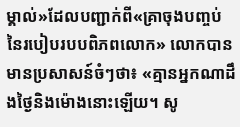ម្គាល់»ដែលបញ្ជាក់ពី«គ្រាចុងបញ្ចប់នៃរបៀបរបបពិភពលោក» លោកបានមានប្រសាសន៍ចំៗថា៖ «គ្មានអ្នកណាដឹងថ្ងៃនិងម៉ោងនោះឡើយ។ សូ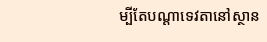ម្បីតែបណ្ដាទេវតានៅស្ថាន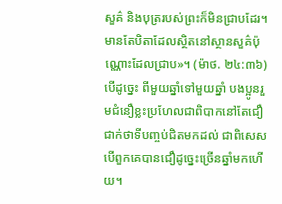សួគ៌ និងបុត្ររបស់ព្រះក៏មិនជ្រាបដែរ។ មានតែបិតាដែលស្ថិតនៅស្ថានសួគ៌ប៉ុណ្ណោះដែលជ្រាប»។ (ម៉ាថ. ២៤:៣៦) បើដូច្នេះ ពីមួយឆ្នាំទៅមួយឆ្នាំ បងប្អូនរួមជំនឿខ្លះប្រហែលជាពិបាកនៅតែជឿជាក់ថាទីបញ្ចប់ជិតមកដល់ ជាពិសេសបើពួកគេបានជឿដូច្នេះច្រើនឆ្នាំមកហើយ។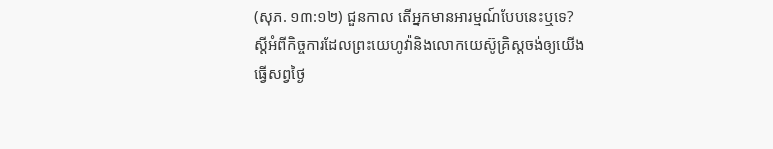(សុភ. ១៣:១២) ជួនកាល តើអ្នកមានអារម្មណ៍បែបនេះឬទេ? ស្តីអំពីកិច្ចការដែលព្រះយេហូវ៉ានិងលោកយេស៊ូគ្រិស្តចង់ឲ្យយើងធ្វើសព្វថ្ងៃ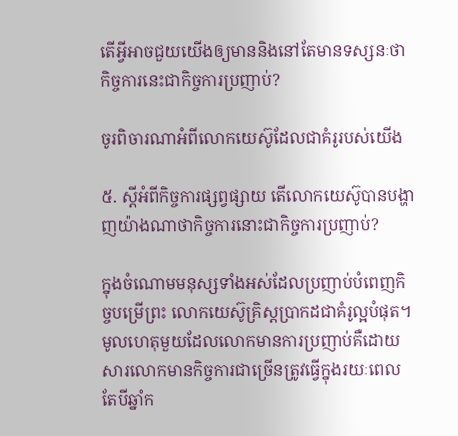តើអ្វីអាចជួយយើងឲ្យមាននិងនៅតែមានទស្សនៈថាកិច្ចការនេះជាកិច្ចការប្រញាប់?

ចូរពិចារណាអំពីលោកយេស៊ូដែលជាគំរូរបស់យើង

៥. ស្តីអំពីកិច្ចការផ្សព្វផ្សាយ តើលោកយេស៊ូបានបង្ហាញយ៉ាងណាថាកិច្ចការនោះជាកិច្ចការប្រញាប់?

ក្នុងចំណោមមនុស្សទាំងអស់ដែលប្រញាប់បំពេញកិច្ចបម្រើព្រះ លោកយេស៊ូគ្រិស្តប្រាកដជាគំរូល្អបំផុត។ មូលហេតុមួយដែលលោកមានការប្រញាប់គឺដោយសារលោកមានកិច្ចការជាច្រើនត្រូវធ្វើក្នុងរយៈពេលតែបីឆ្នាំក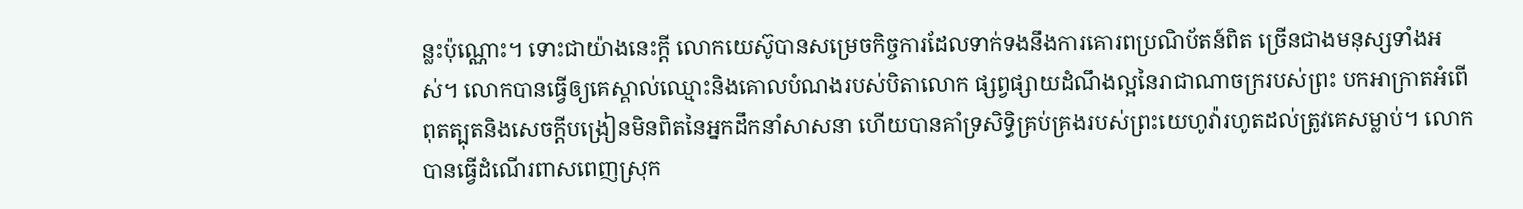ន្លះប៉ុណ្ណោះ។ ទោះជាយ៉ាងនេះក្ដី លោកយេស៊ូបានសម្រេចកិច្ចការដែលទាក់ទងនឹងការគោរពប្រណិប័តន៍ពិត ច្រើនជាងមនុស្សទាំងអស់។ លោកបានធ្វើឲ្យគេស្គាល់ឈ្មោះនិងគោលបំណងរបស់បិតាលោក ផ្សព្វផ្សាយដំណឹងល្អនៃរាជាណាចក្ររបស់ព្រះ បកអាក្រាតអំពើពុតត្បុតនិងសេចក្ដីបង្រៀនមិនពិតនៃអ្នកដឹកនាំសាសនា ហើយបានគាំទ្រសិទ្ធិគ្រប់គ្រងរបស់ព្រះយេហូវ៉ារហូតដល់ត្រូវគេសម្លាប់។ លោកបានធ្វើដំណើរពាសពេញស្រុក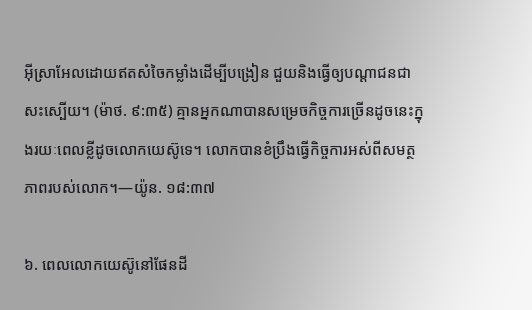អ៊ីស្រាអែលដោយឥតសំចៃកម្លាំងដើម្បីបង្រៀន ជួយនិងធ្វើឲ្យបណ្ដាជនជាសះស្បើយ។ (ម៉ាថ. ៩:៣៥) គ្មានអ្នកណាបានសម្រេចកិច្ចការច្រើនដូចនេះក្នុងរយៈពេលខ្លីដូចលោកយេស៊ូទេ។ លោកបានខំប្រឹងធ្វើកិច្ចការអស់ពីសមត្ថភាពរបស់លោក។—យ៉ូន. ១៨:៣៧

៦. ពេលលោកយេស៊ូនៅផែនដី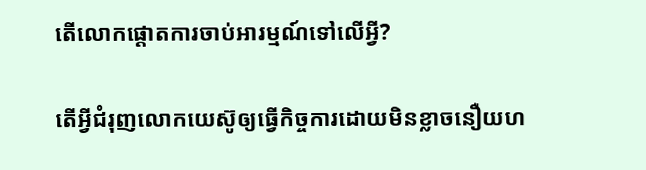តើលោកផ្ដោតការចាប់អារម្មណ៍ទៅលើអ្វី?

តើអ្វីជំរុញលោកយេស៊ូឲ្យធ្វើកិច្ចការដោយមិនខ្លាចនឿយហ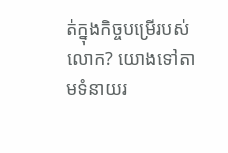ត់ក្នុងកិច្ចបម្រើរបស់លោក? យោងទៅតាមទំនាយរ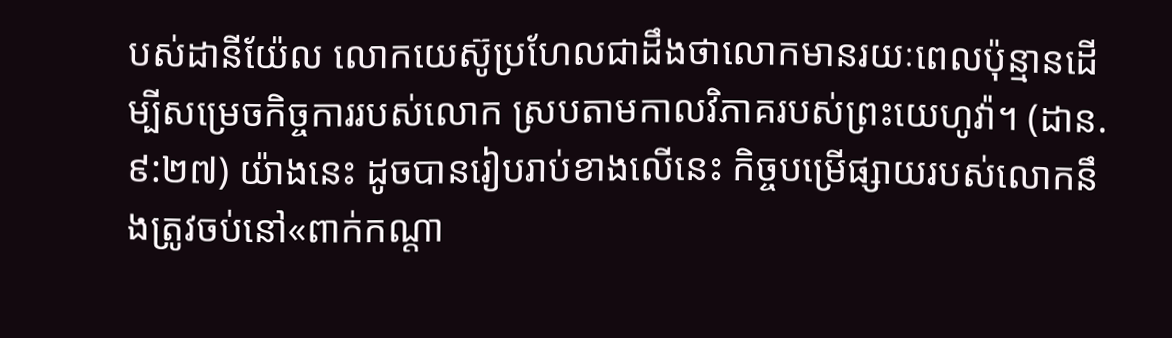បស់ដានីយ៉ែល លោកយេស៊ូប្រហែលជាដឹងថាលោកមានរយៈពេលប៉ុន្មានដើម្បីសម្រេចកិច្ចការរបស់លោក ស្របតាមកាលវិភាគរបស់ព្រះយេហូវ៉ា។ (ដាន. ៩:២៧) យ៉ាងនេះ ដូចបានរៀបរាប់ខាងលើនេះ កិច្ចបម្រើផ្សាយរបស់លោកនឹងត្រូវចប់នៅ«ពាក់កណ្ដា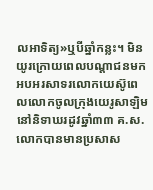លអាទិត្យ»ឬបីឆ្នាំកន្លះ។ មិនយូរក្រោយពេលបណ្ដាជនមកអបអរសាទរលោកយេស៊ូពេលលោកចូលក្រុងយេរូសាឡិមនៅនិទាឃរដូវឆ្នាំ៣៣ គ.ស. លោកបានមានប្រសាស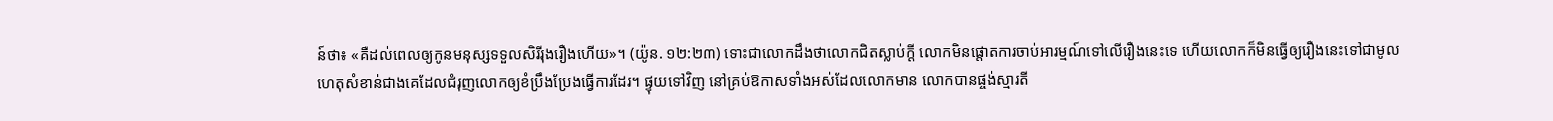ន៍ថា៖ «គឺដល់ពេលឲ្យកូនមនុស្សទទួលសិរីរុងរឿងហើយ»។ (យ៉ូន. ១២:២៣) ទោះជាលោកដឹងថាលោកជិតស្លាប់ក្ដី លោកមិនផ្ដោតការចាប់អារម្មណ៍ទៅលើរឿងនេះទេ ហើយលោកក៏មិនធ្វើឲ្យរឿងនេះទៅជាមូលហេតុសំខាន់ជាងគេដែលជំរុញលោកឲ្យខំប្រឹងប្រែងធ្វើការដែរ។ ផ្ទុយទៅវិញ នៅគ្រប់ឱកាសទាំងអស់ដែលលោកមាន លោកបានផ្ចង់ស្មារតី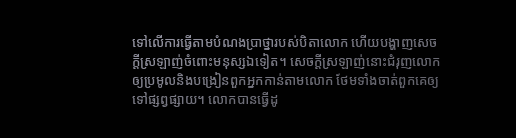ទៅលើការធ្វើតាមបំណងប្រាថ្នារបស់បិតាលោក ហើយបង្ហាញសេចក្ដីស្រឡាញ់ចំពោះមនុស្សឯទៀត។ សេចក្ដីស្រឡាញ់នោះជំរុញលោកឲ្យប្រមូលនិងបង្រៀនពួកអ្នកកាន់តាមលោក ថែមទាំងចាត់ពួកគេឲ្យទៅផ្សព្វផ្សាយ។ លោកបានធ្វើដូ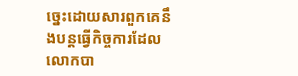ច្នេះដោយសារពួកគេនឹងបន្តធ្វើកិច្ចការដែលលោកបា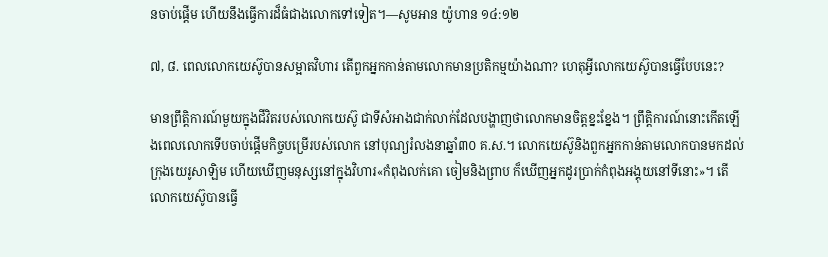នចាប់ផ្ដើម ហើយនឹងធ្វើការដ៏ធំជាងលោកទៅទៀត។—សូមអាន យ៉ូហាន ១៤:១២

៧, ៨. ពេលលោកយេស៊ូបានសម្អាតវិហារ តើពួកអ្នកកាន់តាមលោកមានប្រតិកម្មយ៉ាងណា? ហេតុអ្វីលោកយេស៊ូបានធ្វើបែបនេះ?

មានព្រឹត្ដិការណ៍មួយក្នុងជីវិតរបស់លោកយេស៊ូ ជាទីសំអាងជាក់លាក់ដែលបង្ហាញថាលោកមានចិត្តខ្នះខ្នែង។ ព្រឹត្ដិការណ៍នោះកើតឡើងពេលលោកទើបចាប់ផ្ដើមកិច្ចបម្រើរបស់លោក នៅបុណ្យរំលងនាឆ្នាំ៣០ គ.ស.។ លោកយេស៊ូនិងពួកអ្នកកាន់តាមលោកបានមកដល់ក្រុងយេរូសាឡិម ហើយឃើញមនុស្សនៅក្នុងវិហារ«កំពុងលក់គោ ចៀមនិងព្រាប ក៏ឃើញអ្នកដូរប្រាក់កំពុងអង្គុយនៅទីនោះ»។ តើលោកយេស៊ូបានធ្វើ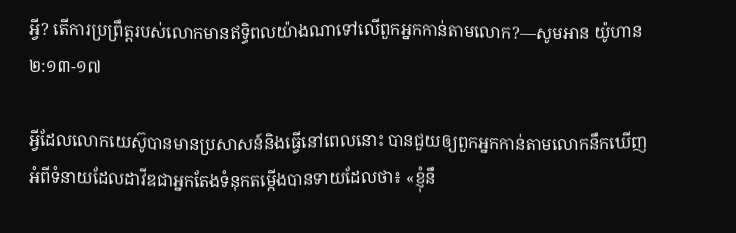អ្វី? តើការប្រព្រឹត្តរបស់លោកមានឥទ្ធិពលយ៉ាងណាទៅលើពួកអ្នកកាន់តាមលោក?—សូមអាន យ៉ូហាន ២:១៣-១៧

អ្វីដែលលោកយេស៊ូបានមានប្រសាសន៍និងធ្វើនៅពេលនោះ បានជួយឲ្យពួកអ្នកកាន់តាមលោកនឹកឃើញអំពីទំនាយដែលដាវីឌជាអ្នកតែងទំនុកតម្កើងបានទាយដែលថា៖ «ខ្ញុំនឹ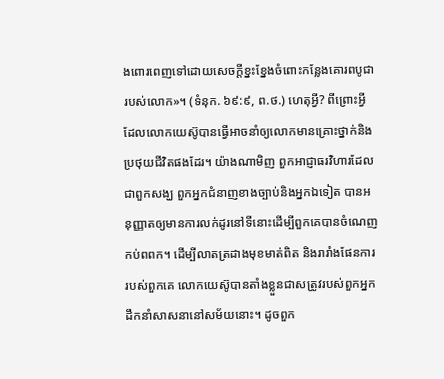ងពោរពេញទៅដោយសេចក្ដីខ្នះខ្នែងចំពោះកន្លែងគោរពបូជារបស់លោក»។ (ទំនុក. ៦៩:៩, ព.ថ.) ហេតុអ្វី? ពីព្រោះអ្វីដែលលោកយេស៊ូបានធ្វើអាចនាំឲ្យលោកមានគ្រោះថ្នាក់និងប្រថុយជីវិតផងដែរ។ យ៉ាងណាមិញ ពួកអាជ្ញាធរវិហារដែលជាពួកសង្ឃ ពួកអ្នកជំនាញខាងច្បាប់និងអ្នកឯទៀត បានអនុញ្ញាតឲ្យមានការលក់ដូរនៅទីនោះដើម្បីពួកគេបានចំណេញកប់ពពក។ ដើម្បីលាតត្រដាងមុខមាត់ពិត និងរារាំងផែនការរបស់ពួកគេ លោកយេស៊ូបានតាំងខ្លួនជាសត្រូវរបស់ពួកអ្នកដឹកនាំសាសនានៅសម័យនោះ។ ដូចពួក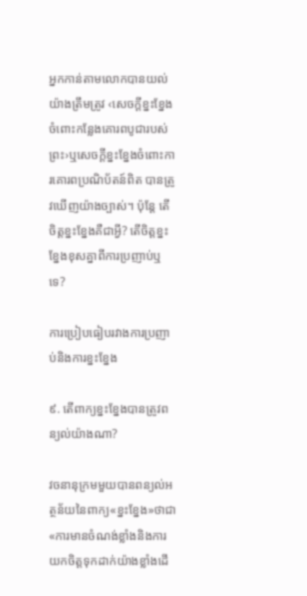អ្នកកាន់តាមលោកបានយល់យ៉ាងត្រឹមត្រូវ ‹សេចក្ដីខ្នះខ្នែងចំពោះកន្លែងគោរពបូជារបស់ព្រះ›ឬសេចក្ដីខ្នះខ្នែងចំពោះការគោរពប្រណិប័តន៍ពិត បានត្រូវឃើញយ៉ាងច្បាស់។ ប៉ុន្តែ តើចិត្តខ្នះខ្នែងគឺជាអ្វី? តើចិត្តខ្នះខ្នែងខុសគ្នាពីការប្រញាប់ឬទេ?

ការប្រៀបធៀបរវាងការប្រញាប់និងការខ្នះខ្នែង

៩. តើពាក្យខ្នះខ្នែងបានត្រូវពន្យល់យ៉ាងណា?

វចនានុក្រមមួយបានពន្យល់អត្ថន័យនៃពាក្យ«ខ្នះខ្នែង»ថាជា«ការមានចំណង់ខ្លាំងនិងការយកចិត្តទុកដាក់យ៉ាងខ្លាំងដើ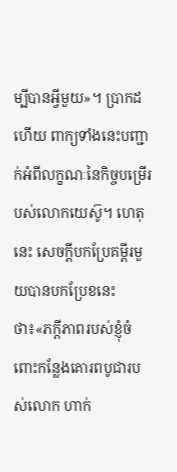ម្បីបានអ្វីមួយ»។ ប្រាកដហើយ ពាក្យទាំងនេះបញ្ជាក់អំពីលក្ខណៈនៃកិច្ចបម្រើរបស់លោកយេស៊ូ។ ហេតុនេះ សេចក្ដីបកប្រែគម្ពីរមួយបានបកប្រែខនេះថា៖«ភក្ដីភាពរបស់ខ្ញុំចំពោះកន្លែងគោរពបូជារបស់លោក ហាក់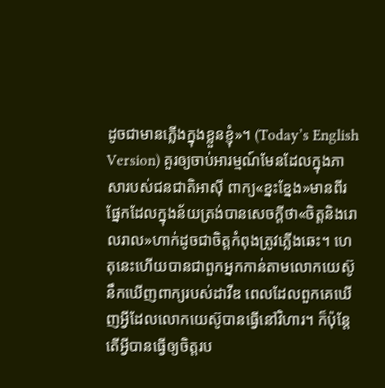ដូចជាមានភ្លើងក្នុងខ្លួនខ្ញុំ»។ (Today’s English Version) គួរឲ្យចាប់អារម្មណ៍មែនដែលក្នុងភាសារបស់ជនជាតិអាស៊ី ពាក្យ«ខ្នះខ្នែង»មានពីរផ្នែកដែលក្នុងន័យត្រង់បានសេចក្ដីថា«ចិត្តនិងរោលរាល»ហាក់ដូចជាចិត្តកំពុងត្រូវភ្លើងឆេះ។ ហេតុនេះហើយបានជាពួកអ្នកកាន់តាមលោកយេស៊ូនឹកឃើញពាក្យរបស់ដាវីឌ ពេលដែលពួកគេឃើញអ្វីដែលលោកយេស៊ូបានធ្វើនៅវិហារ។ ក៏ប៉ុន្តែ តើអ្វីបានធ្វើឲ្យចិត្តរប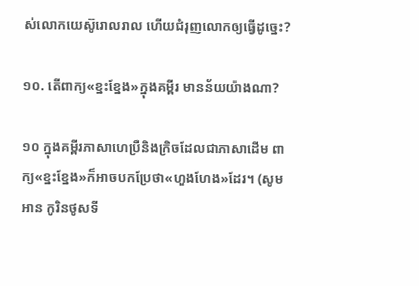ស់លោកយេស៊ូរោលរាល ហើយជំរុញលោកឲ្យធ្វើដូច្នេះ?

១០. តើពាក្យ«ខ្នះខ្នែង»ក្នុងគម្ពីរ មានន័យយ៉ាងណា?

១០ ក្នុងគម្ពីរភាសាហេប្រឺនិងក្រិចដែលជាភាសាដើម ពាក្យ«ខ្នះខ្នែង»ក៏អាចបកប្រែថា«ហួងហែង»ដែរ។ (សូមអាន កូរិនថូសទី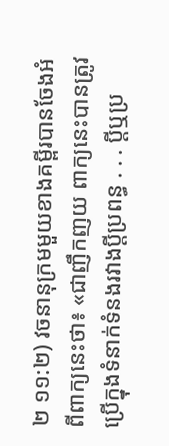២ ១១:២) វចនានុក្រមមួយខាងគម្ពីរបានចែងអំពីពាក្យនេះថា៖ «ជាញឹកញយ ពាក្យនេះបានត្រូវប្រើក្នុងទំនាក់ទំនងរវាងប្ដីប្រពន្ធ . . . ប្ដីឬប្រ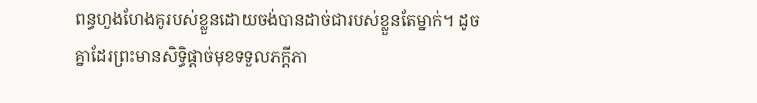ពន្ធហួងហែងគូរបស់ខ្លួនដោយចង់បានដាច់ជារបស់ខ្លួនតែម្នាក់។ ដូចគ្នាដែរព្រះមានសិទ្ធិផ្ដាច់មុខទទួលភក្ដីភា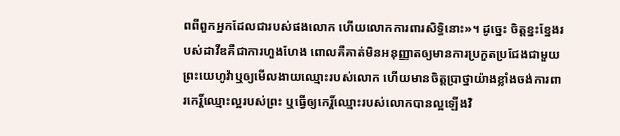ពពីពួកអ្នកដែលជារបស់ផងលោក ហើយលោកការពារសិទ្ធិនោះ»។ ដូច្នេះ ចិត្តខ្នះខ្នែងរបស់ដាវីឌគឺជាការហួងហែង ពោលគឺគាត់មិនអនុញ្ញាតឲ្យមានការប្រកួតប្រជែងជាមួយព្រះយេហូវ៉ាឬឲ្យមើលងាយឈ្មោះរបស់លោក ហើយមានចិត្តប្រាថ្នាយ៉ាងខ្លាំងចង់ការពារកេរ្ដិ៍ឈ្មោះល្អរបស់ព្រះ ឬធ្វើឲ្យកេរ្ដិ៍ឈ្មោះរបស់លោកបានល្អឡើងវិ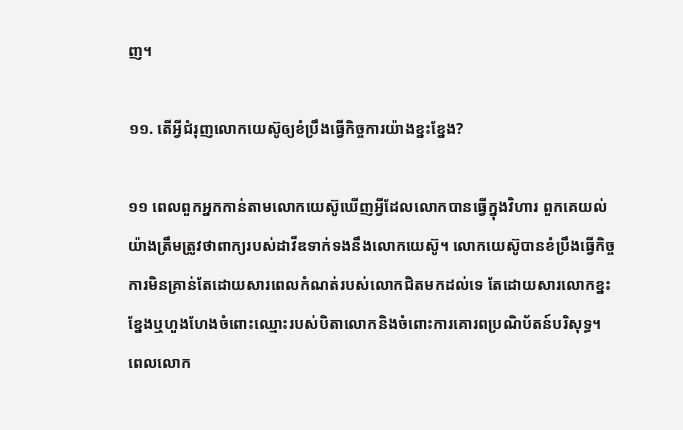ញ។

១១. តើអ្វីជំរុញលោកយេស៊ូឲ្យខំប្រឹងធ្វើកិច្ចការយ៉ាងខ្នះខ្នែង?

១១ ពេលពួកអ្នកកាន់តាមលោកយេស៊ូឃើញអ្វីដែលលោកបានធ្វើក្នុងវិហារ ពួកគេយល់យ៉ាងត្រឹមត្រូវថាពាក្យរបស់ដាវីឌទាក់ទងនឹងលោកយេស៊ូ។ លោកយេស៊ូបានខំប្រឹងធ្វើកិច្ចការមិនគ្រាន់តែដោយសារពេលកំណត់របស់លោកជិតមកដល់ទេ តែដោយសារលោកខ្នះខ្នែងឬហួងហែងចំពោះឈ្មោះរបស់បិតាលោកនិងចំពោះការគោរពប្រណិប័តន៍បរិសុទ្ធ។ ពេលលោក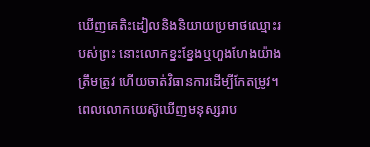ឃើញគេតិះដៀលនិងនិយាយប្រមាថឈ្មោះរបស់ព្រះ នោះលោកខ្នះខ្នែងឬហួងហែងយ៉ាងត្រឹមត្រូវ ហើយចាត់វិធានការដើម្បីកែតម្រូវ។ ពេលលោកយេស៊ូឃើញមនុស្សរាប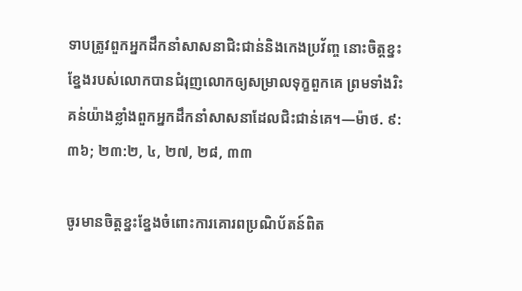ទាបត្រូវពួកអ្នកដឹកនាំសាសនាជិះជាន់និងកេងប្រវ័ញ្ច នោះចិត្តខ្នះខ្នែងរបស់លោកបានជំរុញលោកឲ្យសម្រាលទុក្ខពួកគេ ព្រមទាំងរិះគន់យ៉ាងខ្លាំងពួកអ្នកដឹកនាំសាសនាដែលជិះជាន់គេ។—ម៉ាថ. ៩:៣៦; ២៣:២, ៤, ២៧, ២៨, ៣៣

ចូរមានចិត្តខ្នះខ្នែងចំពោះការគោរពប្រណិប័តន៍ពិត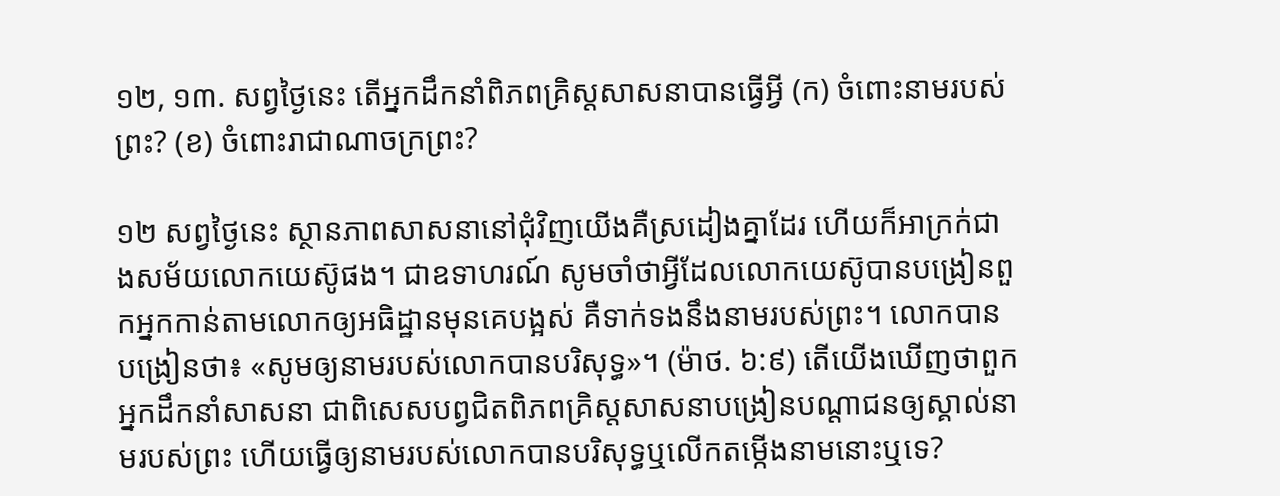១២, ១៣. សព្វថ្ងៃនេះ តើអ្នកដឹកនាំពិភពគ្រិស្តសាសនាបានធ្វើអ្វី (ក) ចំពោះនាមរបស់ព្រះ? (ខ) ចំពោះរាជាណាចក្រព្រះ?

១២ សព្វថ្ងៃនេះ ស្ថានភាពសាសនានៅជុំវិញយើងគឺស្រដៀងគ្នាដែរ ហើយក៏អាក្រក់ជាងសម័យលោកយេស៊ូផង។ ជាឧទាហរណ៍ សូមចាំថាអ្វីដែលលោកយេស៊ូបានបង្រៀនពួកអ្នកកាន់តាមលោកឲ្យអធិដ្ឋានមុនគេបង្អស់ គឺទាក់ទងនឹងនាមរបស់ព្រះ។ លោកបានបង្រៀនថា៖ «សូមឲ្យនាមរបស់លោកបានបរិសុទ្ធ»។ (ម៉ាថ. ៦:៩) តើយើងឃើញថាពួកអ្នកដឹកនាំសាសនា ជាពិសេសបព្វជិតពិភពគ្រិស្តសាសនាបង្រៀនបណ្ដាជនឲ្យស្គាល់នាមរបស់ព្រះ ហើយធ្វើឲ្យនាមរបស់លោកបានបរិសុទ្ធឬលើកតម្កើងនាមនោះឬទេ?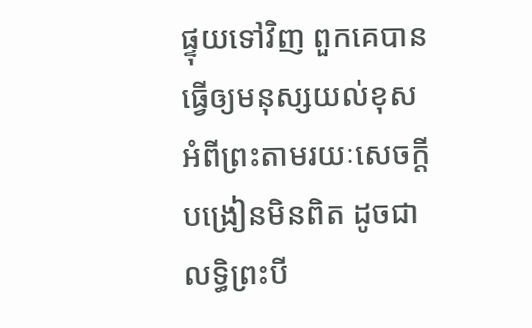ផ្ទុយទៅវិញ ពួកគេបានធ្វើឲ្យមនុស្សយល់ខុសអំពីព្រះតាមរយៈសេចក្ដីបង្រៀនមិនពិត ដូចជាលទ្ធិព្រះបី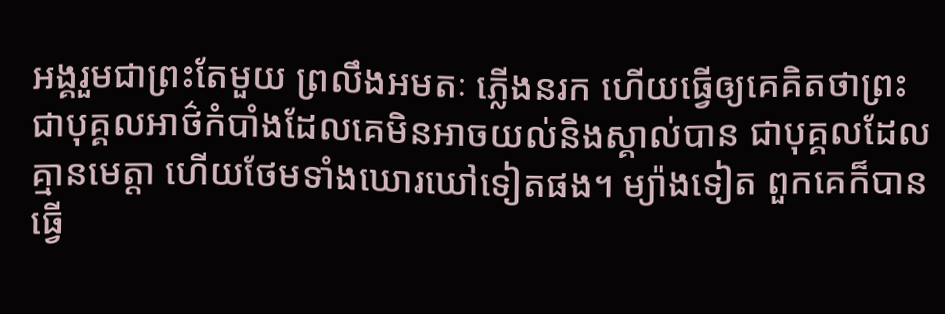អង្គរួមជាព្រះតែមួយ ព្រលឹងអមតៈ ភ្លើងនរក ហើយធ្វើឲ្យគេគិតថាព្រះជាបុគ្គលអាថ៌កំបាំងដែលគេមិនអាចយល់និងស្គាល់បាន ជាបុគ្គលដែលគ្មានមេត្ដា ហើយថែមទាំងឃោរឃៅទៀតផង។ ម្យ៉ាងទៀត ពួកគេក៏បានធ្វើ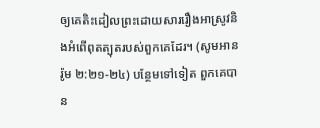ឲ្យគេតិះដៀលព្រះដោយសាររឿងអាស្រូវនិងអំពើពុតត្បុតរបស់ពួកគេដែរ។ (សូមអាន រ៉ូម ២:២១-២៤) បន្ថែមទៅទៀត ពួកគេបាន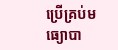ប្រើគ្រប់មធ្យោបា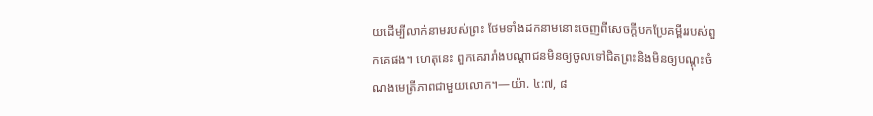យដើម្បីលាក់នាមរបស់ព្រះ ថែមទាំងដកនាមនោះចេញពីសេចក្ដីបកប្រែគម្ពីររបស់ពួកគេផង។ ហេតុនេះ ពួកគេរារាំងបណ្ដាជនមិនឲ្យចូលទៅជិតព្រះនិងមិនឲ្យបណ្ដុះចំណងមេត្រីភាពជាមួយលោក។—យ៉ា. ៤:៧, ៨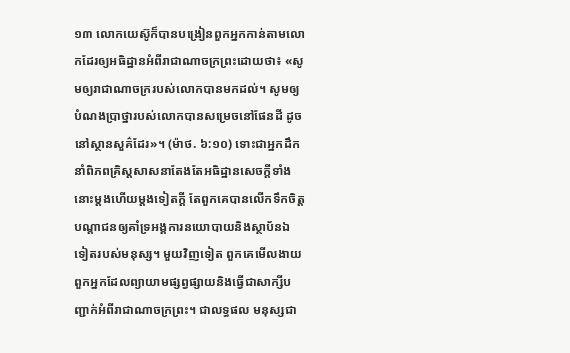១៣ លោកយេស៊ូក៏បានបង្រៀនពួកអ្នកកាន់តាមលោកដែរឲ្យអធិដ្ឋានអំពីរាជាណាចក្រព្រះដោយថា៖ «សូមឲ្យរាជាណាចក្ររបស់លោកបានមកដល់។ សូមឲ្យបំណងប្រាថ្នារបស់លោកបានសម្រេចនៅផែនដី ដូចនៅស្ថានសួគ៌ដែរ»។ (ម៉ាថ. ៦:១០) ទោះជាអ្នកដឹកនាំពិភពគ្រិស្តសាសនាតែងតែអធិដ្ឋានសេចក្ដីទាំងនោះម្ដងហើយម្ដងទៀតក្ដី តែពួកគេបានលើកទឹកចិត្តបណ្ដាជនឲ្យគាំទ្រអង្គការនយោបាយនិងស្ថាប័នឯទៀតរបស់មនុស្ស។ មួយវិញទៀត ពួកគេមើលងាយពួកអ្នកដែលព្យាយាមផ្សព្វផ្សាយនិងធ្វើជាសាក្សីបញ្ជាក់អំពីរាជាណាចក្រព្រះ។ ជាលទ្ធផល មនុស្សជា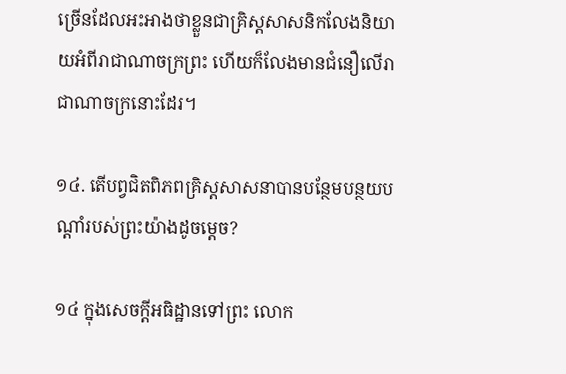ច្រើនដែលអះអាងថាខ្លួនជាគ្រិស្តសាសនិកលែងនិយាយអំពីរាជាណាចក្រព្រះ ហើយក៏លែងមានជំនឿលើរាជាណាចក្រនោះដែរ។

១៤. តើបព្វជិតពិភពគ្រិស្តសាសនាបានបន្ថែមបន្ថយបណ្ដាំរបស់ព្រះយ៉ាងដូចម្ដេច?

១៤ ក្នុងសេចក្ដីអធិដ្ឋានទៅព្រះ លោក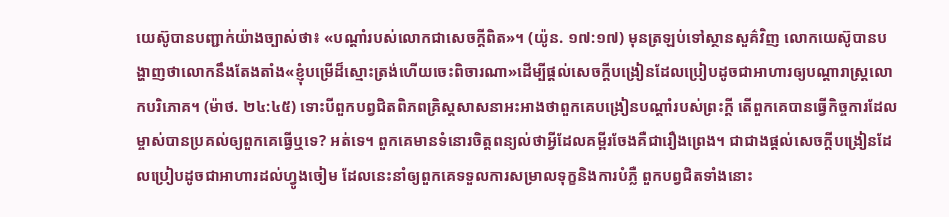យេស៊ូបានបញ្ជាក់យ៉ាងច្បាស់ថា៖ «បណ្ដាំរបស់លោកជាសេចក្ដីពិត»។ (យ៉ូន. ១៧:១៧) មុនត្រឡប់ទៅស្ថានសួគ៌វិញ លោកយេស៊ូបានបង្ហាញថាលោកនឹងតែងតាំង«ខ្ញុំបម្រើដ៏ស្មោះត្រង់ហើយចេះពិចារណា»ដើម្បីផ្ដល់សេចក្ដីបង្រៀនដែលប្រៀបដូចជាអាហារឲ្យបណ្ដារាស្ត្រលោកបរិភោគ។ (ម៉ាថ. ២៤:៤៥) ទោះបីពួកបព្វជិតពិភពគ្រិស្តសាសនាអះអាងថាពួកគេបង្រៀនបណ្ដាំរបស់ព្រះក្ដី តើពួកគេបានធ្វើកិច្ចការដែលម្ចាស់បានប្រគល់ឲ្យពួកគេធ្វើឬទេ? អត់ទេ។ ពួកគេមានទំនោរចិត្តពន្យល់ថាអ្វីដែលគម្ពីរចែងគឺជារឿងព្រេង។ ជាជាងផ្ដល់សេចក្ដីបង្រៀនដែលប្រៀបដូចជាអាហារដល់ហ្វូងចៀម ដែលនេះនាំឲ្យពួកគេទទួលការសម្រាលទុក្ខនិងការបំភ្លឺ ពួកបព្វជិតទាំងនោះ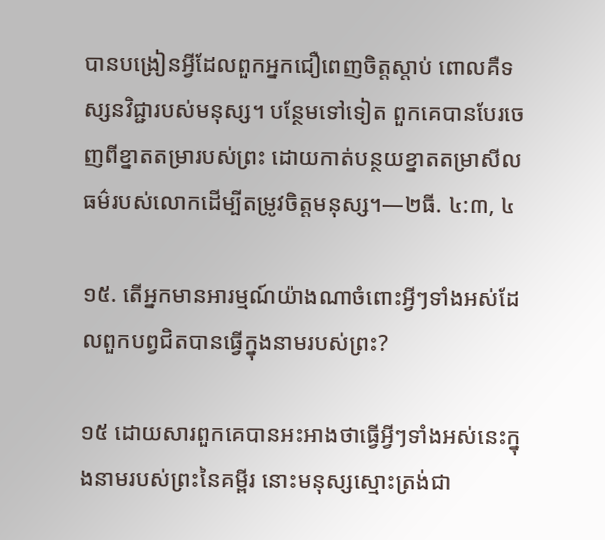បានបង្រៀនអ្វីដែលពួកអ្នកជឿពេញចិត្តស្ដាប់ ពោលគឺទស្សនវិជ្ជារបស់មនុស្ស។ បន្ថែមទៅទៀត ពួកគេបានបែរចេញពីខ្នាតតម្រារបស់ព្រះ ដោយកាត់បន្ថយខ្នាតតម្រាសីលធម៌របស់លោកដើម្បីតម្រូវចិត្តមនុស្ស។—២ធី. ៤:៣, ៤

១៥. តើអ្នកមានអារម្មណ៍យ៉ាងណាចំពោះអ្វីៗទាំងអស់ដែលពួកបព្វជិតបានធ្វើក្នុងនាមរបស់ព្រះ?

១៥ ដោយសារពួកគេបានអះអាងថាធ្វើអ្វីៗទាំងអស់នេះក្នុងនាមរបស់ព្រះនៃគម្ពីរ នោះមនុស្សស្មោះត្រង់ជា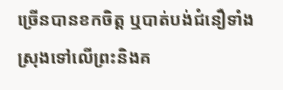ច្រើនបានខកចិត្ត ឬបាត់បង់ជំនឿទាំងស្រុងទៅលើព្រះនិងគ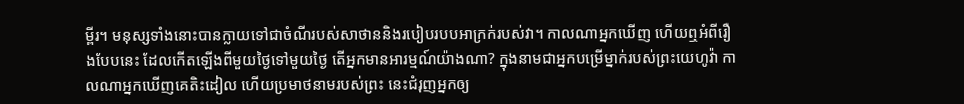ម្ពីរ។ មនុស្សទាំងនោះបានក្លាយទៅជាចំណីរបស់សាថាននិងរបៀបរបបអាក្រក់របស់វា។ កាលណាអ្នកឃើញ ហើយឮអំពីរឿងបែបនេះ ដែលកើតឡើងពីមួយថ្ងៃទៅមួយថ្ងៃ តើអ្នកមានអារម្មណ៍យ៉ាងណា? ក្នុងនាមជាអ្នកបម្រើម្នាក់របស់ព្រះយេហូវ៉ា កាលណាអ្នកឃើញគេតិះដៀល ហើយប្រមាថនាមរបស់ព្រះ នេះជំរុញអ្នកឲ្យ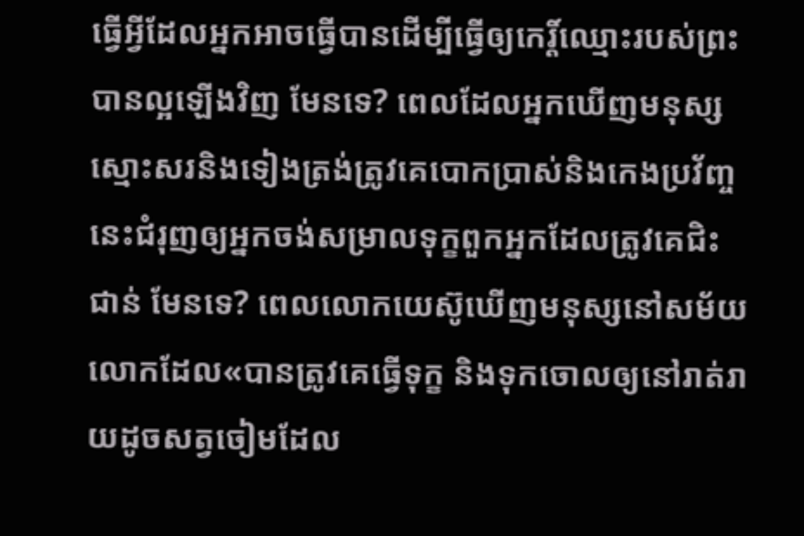ធ្វើអ្វីដែលអ្នកអាចធ្វើបានដើម្បីធ្វើឲ្យកេរ្ដិ៍ឈ្មោះរបស់ព្រះបានល្អឡើងវិញ មែនទេ? ពេលដែលអ្នកឃើញមនុស្សស្មោះសរនិងទៀងត្រង់ត្រូវគេបោកប្រាស់និងកេងប្រវ័ញ្ច នេះជំរុញឲ្យអ្នកចង់សម្រាលទុក្ខពួកអ្នកដែលត្រូវគេជិះជាន់ មែនទេ? ពេលលោកយេស៊ូឃើញមនុស្សនៅសម័យលោកដែល«បានត្រូវគេធ្វើទុក្ខ និងទុកចោលឲ្យនៅរាត់រាយដូចសត្វចៀមដែល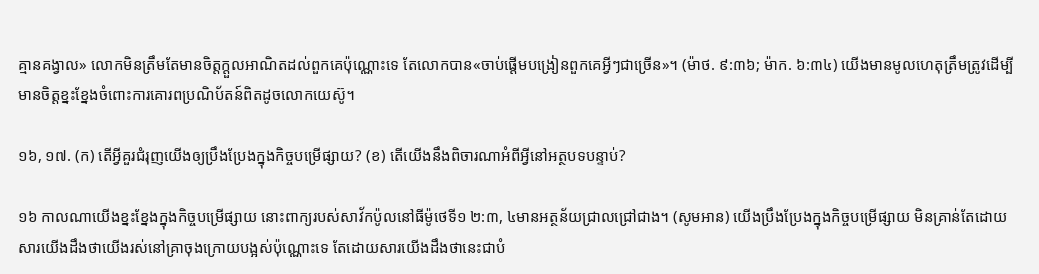គ្មានគង្វាល» លោកមិនត្រឹមតែមានចិត្តក្ដួលអាណិតដល់ពួកគេប៉ុណ្ណោះទេ តែលោកបាន«ចាប់ផ្ដើមបង្រៀនពួកគេអ្វីៗជាច្រើន»។ (ម៉ាថ. ៩:៣៦; ម៉ាក. ៦:៣៤) យើងមានមូលហេតុត្រឹមត្រូវដើម្បីមានចិត្តខ្នះខ្នែងចំពោះការគោរពប្រណិប័តន៍ពិតដូចលោកយេស៊ូ។

១៦, ១៧. (ក) តើអ្វីគួរជំរុញយើងឲ្យប្រឹងប្រែងក្នុងកិច្ចបម្រើផ្សាយ? (ខ) តើយើងនឹងពិចារណាអំពីអ្វីនៅអត្ថបទបន្ទាប់?

១៦ កាលណាយើងខ្នះខ្នែងក្នុងកិច្ចបម្រើផ្សាយ នោះពាក្យរបស់សាវ័កប៉ូលនៅធីម៉ូថេទី១ ២:៣, ៤មានអត្ថន័យជ្រាលជ្រៅជាង។ (សូមអាន) យើងប្រឹងប្រែងក្នុងកិច្ចបម្រើផ្សាយ មិនគ្រាន់តែដោយសារយើងដឹងថាយើងរស់នៅគ្រាចុងក្រោយបង្អស់ប៉ុណ្ណោះទេ តែដោយសារយើងដឹងថានេះជាបំ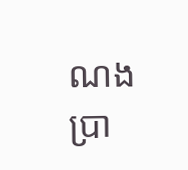ណងប្រា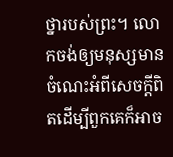ថ្នារបស់ព្រះ។ លោកចង់ឲ្យមនុស្សមានចំណេះអំពីសេចក្ដីពិតដើម្បីពួកគេក៏អាច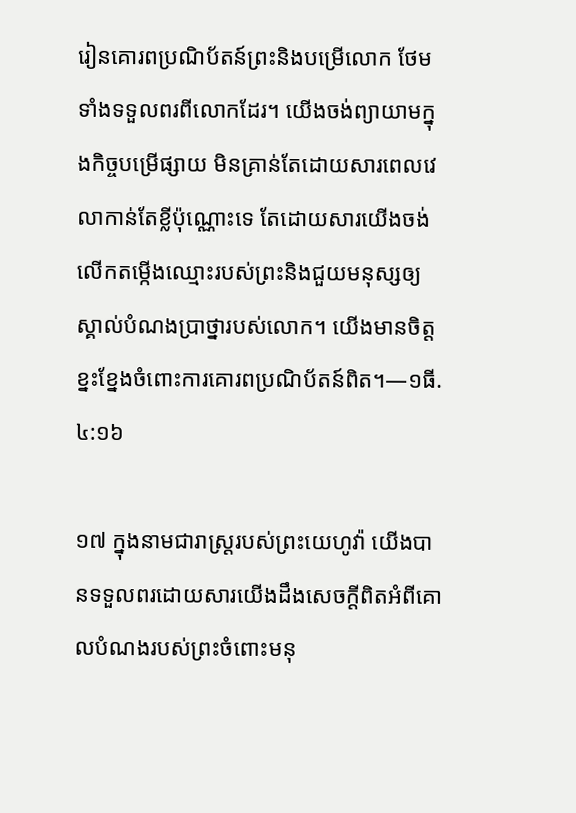រៀនគោរពប្រណិប័តន៍ព្រះនិងបម្រើលោក ថែមទាំងទទួលពរពីលោកដែរ។ យើងចង់ព្យាយាមក្នុងកិច្ចបម្រើផ្សាយ មិនគ្រាន់តែដោយសារពេលវេលាកាន់តែខ្លីប៉ុណ្ណោះទេ តែដោយសារយើងចង់លើកតម្កើងឈ្មោះរបស់ព្រះនិងជួយមនុស្សឲ្យស្គាល់បំណងប្រាថ្នារបស់លោក។ យើងមានចិត្តខ្នះខ្នែងចំពោះការគោរពប្រណិប័តន៍ពិត។—១ធី. ៤:១៦

១៧ ក្នុងនាមជារាស្ត្ររបស់ព្រះយេហូវ៉ា យើងបានទទួលពរដោយសារយើងដឹងសេចក្ដីពិតអំពីគោលបំណងរបស់ព្រះចំពោះមនុ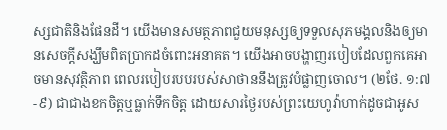ស្សជាតិនិងផែនដី។ យើងមានសមត្ថភាពជួយមនុស្សឲ្យទទួលសុភមង្គលនិងឲ្យមានសេចក្ដីសង្ឃឹមពិតប្រាកដចំពោះអនាគត។ យើងអាចបង្ហាញរបៀបដែលពួកគេអាចមានសុវត្ថិភាព ពេលរបៀបរបបរបស់សាថាននឹងត្រូវបំផ្លាញចោល។ (២ថែ. ១:៧-៩) ជាជាងខកចិត្តឬធ្លាក់ទឹកចិត្ត ដោយសារថ្ងៃរបស់ព្រះយេហូវ៉ាហាក់ដូចជាអូស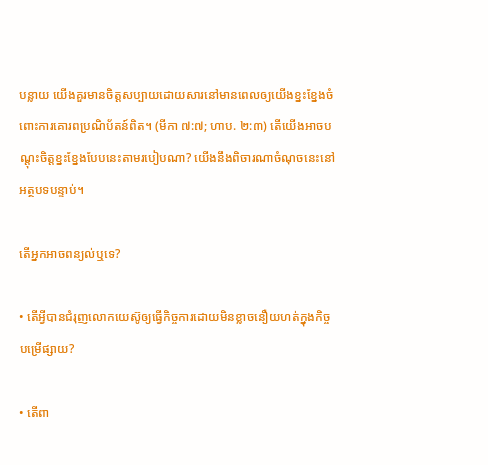បន្លាយ យើងគួរមានចិត្តសប្បាយដោយសារនៅមានពេលឲ្យយើងខ្នះខ្នែងចំពោះការគោរពប្រណិប័តន៍ពិត។ (មីកា ៧:៧; ហាប. ២:៣) តើយើងអាចបណ្ដុះចិត្តខ្នះខ្នែងបែបនេះតាមរបៀបណា? យើងនឹងពិចារណាចំណុចនេះនៅអត្ថបទបន្ទាប់។

តើអ្នកអាចពន្យល់ឬទេ?

• តើអ្វីបានជំរុញលោកយេស៊ូឲ្យធ្វើកិច្ចការដោយមិនខ្លាចនឿយហត់ក្នុងកិច្ចបម្រើផ្សាយ?

• តើពា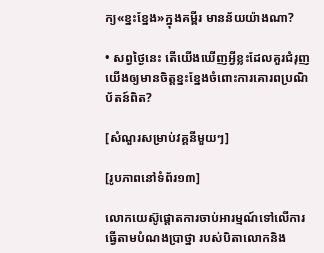ក្យ«ខ្នះខ្នែង»ក្នុងគម្ពីរ មានន័យយ៉ាងណា?

• សព្វថ្ងៃនេះ តើយើងឃើញអ្វីខ្លះដែលគួរជំរុញយើងឲ្យមានចិត្តខ្នះខ្នែងចំពោះការគោរពប្រណិប័តន៍ពិត?

[សំណួរសម្រាប់វគ្គនីមួយៗ]

[រូបភាពនៅទំព័រ១៣]

លោកយេស៊ូផ្ដោតការចាប់អារម្មណ៍ទៅលើការធ្វើតាមបំណងប្រាថ្នា របស់បិតាលោកនិង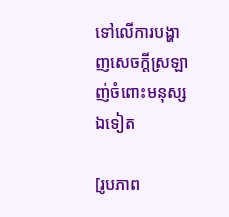ទៅលើការបង្ហាញសេចក្ដីស្រឡាញ់ចំពោះមនុស្សឯទៀត

[រូបភាព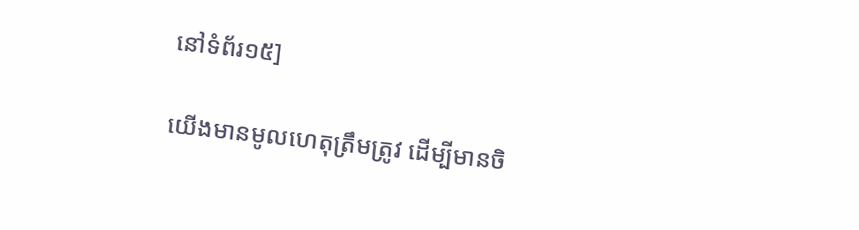នៅទំព័រ១៥]

យើងមានមូលហេតុត្រឹមត្រូវ ដើម្បីមានចិ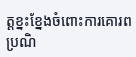ត្តខ្នះខ្នែងចំពោះការគោរពប្រណិ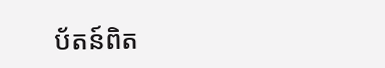ប័តន៍ពិត